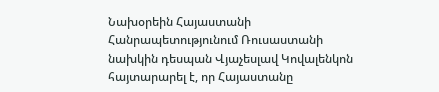Նախօրեին Հայաստանի Հանրապետությունում Ռուսաստանի նախկին դեսպան Վյաչեսլավ Կովալենկոն հայտարարել է, որ Հայաստանը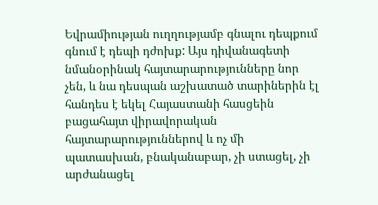Եվրամիության ուղղությամբ գնալու դեպքում գնում է դեպի դժոխք: Այս դիվանագետի նմանօրինակ հայտարարությունները նոր չեն, և նա դեսպան աշխատած տարիներին էլ հանդես է եկել Հայաստանի հասցեին բացահայտ վիրավորական հայտարարություններով և ոչ մի պատասխան, բնականաբար, չի ստացել, չի արժանացել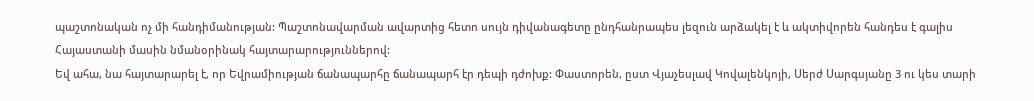պաշտոնական ոչ մի հանդիմանության: Պաշտոնավարման ավարտից հետո սույն դիվանագետը ընդհանրապես լեզուն արձակել է և ակտիվորեն հանդես է գալիս Հայաստանի մասին նմանօրինակ հայտարարություններով:
Եվ ահա, նա հայտարարել է, որ Եվրամիության ճանապարհը ճանապարհ էր դեպի դժոխք: Փաստորեն, ըստ Վյաչեսլավ Կովալենկոյի, Սերժ Սարգսյանը 3 ու կես տարի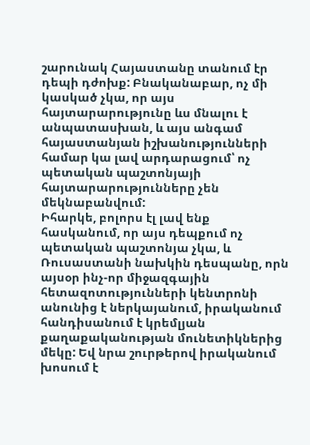շարունակ Հայաստանը տանում էր դեպի դժոխք: Բնականաբար, ոչ մի կասկած չկա, որ այս հայտարարությունը ևս մնալու է անպատասխան, և այս անգամ հայաստանյան իշխանությունների համար կա լավ արդարացում՝ ոչ պետական պաշտոնյայի հայտարարությունները չեն մեկնաբանվում:
Իհարկե, բոլորս էլ լավ ենք հասկանում, որ այս դեպքում ոչ պետական պաշտոնյա չկա, և Ռուսաստանի նախկին դեսպանը, որն այսօր ինչ-որ միջազգային հետազոտությունների կենտրոնի անունից է ներկայանում, իրականում հանդիսանում է կրեմլյան քաղաքականության մունետիկներից մեկը: Եվ նրա շուրթերով իրականում խոսում է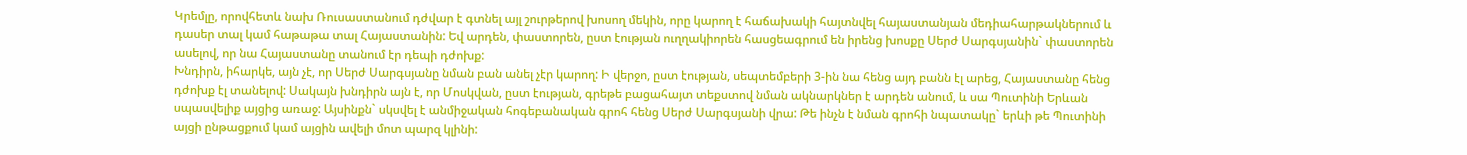Կրեմլը, որովհետև նախ Ռուսաստանում դժվար է գտնել այլ շուրթերով խոսող մեկին, որը կարող է հաճախակի հայտնվել հայաստանյան մեդիահարթակներում և դասեր տալ կամ հաթաթա տալ Հայաստանին: Եվ արդեն, փաստորեն, ըստ էության ուղղակիորեն հասցեագրում են իրենց խոսքը Սերժ Սարգսյանին` փաստորեն ասելով, որ նա Հայաստանը տանում էր դեպի դժոխք:
Խնդիրն, իհարկե, այն չէ, որ Սերժ Սարգսյանը նման բան անել չէր կարող: Ի վերջո, ըստ էության, սեպտեմբերի 3-ին նա հենց այդ բանն էլ արեց, Հայաստանը հենց դժոխք էլ տանելով: Սակայն խնդիրն այն է, որ Մոսկվան, ըստ էության, գրեթե բացահայտ տեքստով նման ակնարկներ է արդեն անում, և սա Պուտինի Երևան սպասվելիք այցից առաջ: Այսինքն` սկսվել է անմիջական հոգեբանական գրոհ հենց Սերժ Սարգսյանի վրա: Թե ինչն է նման գրոհի նպատակը` երևի թե Պուտինի այցի ընթացքում կամ այցին ավելի մոտ պարզ կլինի: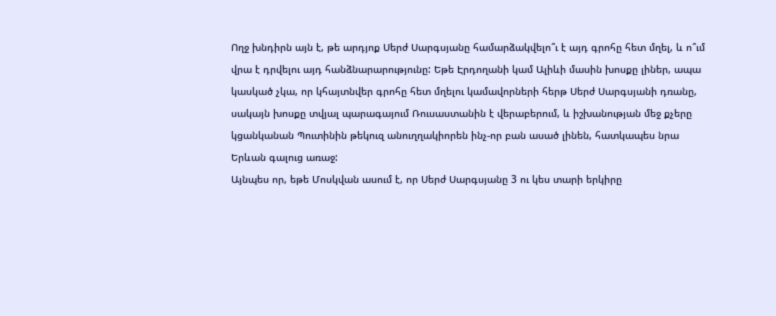Ողջ խնդիրն այն է, թե արդյոք Սերժ Սարգսյանը համարձակվելո՞ւ է այդ գրոհը հետ մղել, և ո՞ւմ վրա է դրվելու այդ հանձնարարությունը: Եթե Էրդողանի կամ Ալիևի մասին խոսքը լիներ, ապա կասկած չկա, որ կհայտնվեր գրոհը հետ մղելու կամավորների հերթ Սերժ Սարգսյանի դռանը, սակայն խոսքը տվյալ պարագայում Ռուսաստանին է վերաբերում, և իշխանության մեջ քչերը կցանկանան Պուտինին թեկուզ անուղղակիորեն ինչ-որ բան ասած լինեն, հատկապես նրա Երևան գալուց առաջ:
Այնպես որ, եթե Մոսկվան ասում է, որ Սերժ Սարգսյանը 3 ու կես տարի երկիրը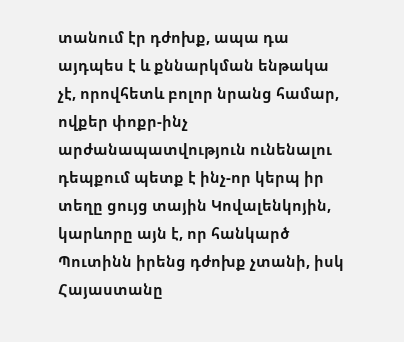տանում էր դժոխք, ապա դա այդպես է և քննարկման ենթակա չէ, որովհետև բոլոր նրանց համար, ովքեր փոքր-ինչ արժանապատվություն ունենալու դեպքում պետք է ինչ-որ կերպ իր տեղը ցույց տային Կովալենկոյին, կարևորը այն է, որ հանկարծ Պուտինն իրենց դժոխք չտանի, իսկ Հայաստանը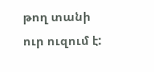թող տանի ուր ուզում է: